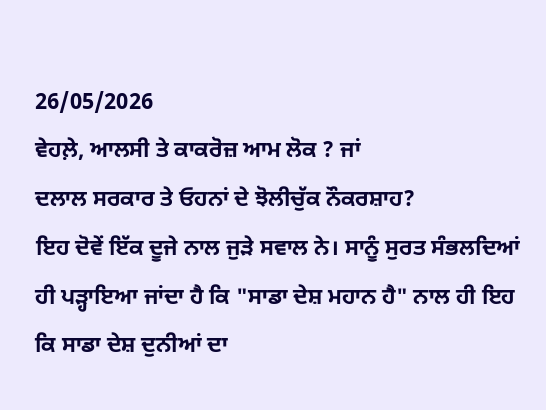26/05/2026
ਵੇਹਲ਼ੇ, ਆਲਸੀ ਤੇ ਕਾਕਰੋਜ਼ ਆਮ ਲੋਕ ? ਜਾਂ
ਦਲਾਲ ਸਰਕਾਰ ਤੇ ਓਹਨਾਂ ਦੇ ਝੋਲੀਚੁੱਕ ਨੌਕਰਸ਼ਾਹ?
ਇਹ ਦੋਵੇਂ ਇੱਕ ਦੂਜੇ ਨਾਲ ਜੁੜੇ ਸਵਾਲ ਨੇ। ਸਾਨੂੰ ਸੁਰਤ ਸੰਭਲਦਿਆਂ ਹੀ ਪੜ੍ਹਾਇਆ ਜਾਂਦਾ ਹੈ ਕਿ "ਸਾਡਾ ਦੇਸ਼ ਮਹਾਨ ਹੈ" ਨਾਲ ਹੀ ਇਹ ਕਿ ਸਾਡਾ ਦੇਸ਼ ਦੁਨੀਆਂ ਦਾ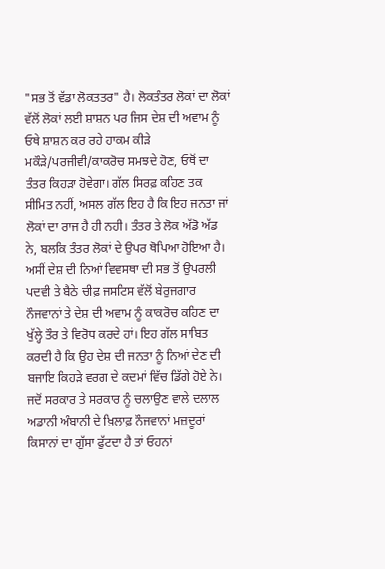"ਸਭ ਤੋਂ ਵੱਡਾ ਲੋਕਤਤਰ" ਹੈ। ਲੋਕਤੰਤਰ ਲੋਕਾਂ ਦਾ ਲੋਕਾਂ ਵੱਲੋਂ ਲੋਕਾਂ ਲਈ ਸ਼ਾਸ਼ਨ ਪਰ ਜਿਸ ਦੇਸ਼ ਦੀ ਅਵਾਮ ਨੂੰ ਓਥੇ ਸ਼ਾਸ਼ਨ ਕਰ ਰਹੇ ਹਾਕਮ ਕੀੜੇ ਮਕੌੜੇ/ਪਰਜੀਵੀ/ਕਾਕਰੋਚ ਸਮਝਦੇ ਹੋਣ, ਓਥੋਂ ਦਾ ਤੰਤਰ ਕਿਹੜਾ ਹੋਵੇਗਾ। ਗੱਲ ਸਿਰਫ਼ ਕਹਿਣ ਤਕ ਸੀਮਿਤ ਨਹੀਂ, ਅਸਲ ਗੱਲ ਇਹ ਹੈ ਕਿ ਇਹ ਜਨਤਾ ਜਾਂ ਲੋਕਾਂ ਦਾ ਰਾਜ ਹੈ ਹੀ ਨਹੀ। ਤੰਤਰ ਤੇ ਲੋਕ ਅੱਡੋ ਅੱਡ ਨੇ, ਬਲਕਿ ਤੰਤਰ ਲੋਕਾਂ ਦੇ ਉਪਰ ਥੋਪਿਆ ਹੋਇਆ ਹੈ।
ਅਸੀਂ ਦੇਸ਼ ਦੀ ਨਿਆਂ ਵਿਵਸਥਾ ਦੀ ਸਭ ਤੋਂ ਉਪਰਲੀ ਪਦਵੀ ਤੇ ਬੈਠੇ ਚੀਫ਼ ਜਸਟਿਸ ਵੱਲੋਂ ਬੇਰੁਜਗਾਰ ਨੌਜਵਾਨਾਂ ਤੇ ਦੇਸ਼ ਦੀ ਅਵਾਮ ਨੂੰ ਕਾਕਰੋਚ ਕਹਿਣ ਦਾ ਖੁੱਲ੍ਹੇ ਤੌਰ ਤੇ ਵਿਰੋਧ ਕਰਦੇ ਹਾਂ। ਇਹ ਗੱਲ ਸਾਬਿਤ ਕਰਦੀ ਹੈ ਕਿ ਉਹ ਦੇਸ਼ ਦੀ ਜਨਤਾ ਨੂੰ ਨਿਆਂ ਦੇਣ ਦੀ ਬਜਾਇ ਕਿਹੜੇ ਵਰਗ ਦੇ ਕਦਮਾਂ ਵਿੱਚ ਡਿੱਗੇ ਹੋਏ ਨੇ। ਜਦੋਂ ਸਰਕਾਰ ਤੇ ਸਰਕਾਰ ਨੂੰ ਚਲਾਉਣ ਵਾਲੇ ਦਲਾਲ ਅਡਾਨੀ ਅੰਬਾਨੀ ਦੇ ਖ਼ਿਲਾਫ਼ ਨੌਜਵਾਨਾਂ ਮਜ਼ਦੂਰਾਂ ਕਿਸਾਨਾਂ ਦਾ ਗੁੱਸਾ ਫੁੱਟਦਾ ਹੈ ਤਾਂ ਓਹਨਾਂ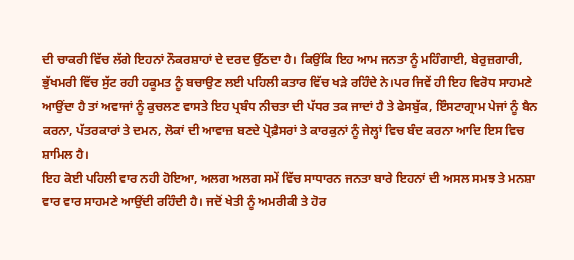ਦੀ ਚਾਕਰੀ ਵਿੱਚ ਲੱਗੇ ਇਹਨਾਂ ਨੌਕਰਸ਼ਾਹਾਂ ਦੇ ਦਰਦ ਉੱਠਦਾ ਹੈ। ਕਿਉਂਕਿ ਇਹ ਆਮ ਜਨਤਾ ਨੂੰ ਮਹਿੰਗਾਈ, ਬੇਰੁਜ਼ਗਾਰੀ, ਭੁੱਖਮਰੀ ਵਿੱਚ ਸੁੱਟ ਰਹੀ ਹਕੂਮਤ ਨੂੰ ਬਚਾਉਣ ਲਈ ਪਹਿਲੀ ਕਤਾਰ ਵਿੱਚ ਖੜੇ ਰਹਿੰਦੇ ਨੇ।ਪਰ ਜਿਵੇਂ ਹੀ ਇਹ ਵਿਰੋਧ ਸਾਹਮਣੇ ਆਉਂਦਾ ਹੈ ਤਾਂ ਅਵਾਜਾਂ ਨੂੰ ਕੁਚਲਣ ਵਾਸਤੇ ਇਹ ਪ੍ਰਬੰਧ ਨੀਚਤਾ ਦੀ ਪੱਧਰ ਤਕ ਜਾਦਾਂ ਹੈ ਤੇ ਫੇਸਬੁੱਕ, ਇੰਸਟਾਗ੍ਰਾਮ ਪੇਜਾਂ ਨੂੰ ਬੈਨ ਕਰਨਾ, ਪੱਤਰਕਾਰਾਂ ਤੇ ਦਮਨ, ਲੋਕਾਂ ਦੀ ਆਵਾਜ਼ ਬਣਦੇ ਪ੍ਰੋਫ਼ੈਸਰਾਂ ਤੇ ਕਾਰਕੁਨਾਂ ਨੂੰ ਜੇਲ੍ਹਾਂ ਵਿਚ ਬੰਦ ਕਰਨਾ ਆਦਿ ਇਸ ਵਿਚ ਸ਼ਾਮਿਲ ਹੈ।
ਇਹ ਕੋਈ ਪਹਿਲੀ ਵਾਰ ਨਹੀ ਹੋਇਆ, ਅਲਗ ਅਲਗ ਸਮੇਂ ਵਿੱਚ ਸਾਧਾਰਨ ਜਨਤਾ ਬਾਰੇ ਇਹਨਾਂ ਦੀ ਅਸਲ ਸਮਝ ਤੇ ਮਨਸ਼ਾ ਵਾਰ ਵਾਰ ਸਾਹਮਣੇ ਆਉਂਦੀ ਰਹਿੰਦੀ ਹੈ। ਜਦੋਂ ਖੇਤੀ ਨੂੰ ਅਮਰੀਕੀ ਤੇ ਹੋਰ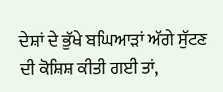ਦੇਸ਼ਾਂ ਦੇ ਭੁੱਖੇ ਬਘਿਆੜਾਂ ਅੱਗੇ ਸੁੱਟਣ ਦੀ ਕੋਸ਼ਿਸ਼ ਕੀਤੀ ਗਈ ਤਾਂ,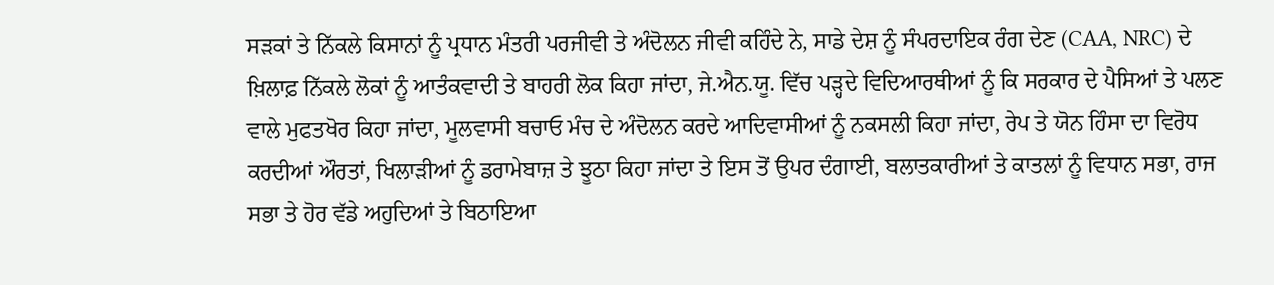ਸੜਕਾਂ ਤੇ ਨਿੱਕਲੇ ਕਿਸਾਨਾਂ ਨੂੰ ਪ੍ਰਧਾਨ ਮੰਤਰੀ ਪਰਜੀਵੀ ਤੇ ਅੰਦੋਲਨ ਜੀਵੀ ਕਹਿੰਦੇ ਨੇ, ਸਾਡੇ ਦੇਸ਼ ਨੂੰ ਸੰਪਰਦਾਇਕ ਰੰਗ ਦੇਣ (CAA, NRC) ਦੇ ਖ਼ਿਲਾਫ਼ ਨਿੱਕਲੇ ਲੋਕਾਂ ਨੂੰ ਆਤੰਕਵਾਦੀ ਤੇ ਬਾਹਰੀ ਲੋਕ ਕਿਹਾ ਜਾਂਦਾ, ਜੇ.ਐਨ.ਯੂ. ਵਿੱਚ ਪੜ੍ਹਦੇ ਵਿਦਿਆਰਥੀਆਂ ਨੂੰ ਕਿ ਸਰਕਾਰ ਦੇ ਪੈਸਿਆਂ ਤੇ ਪਲਣ ਵਾਲੇ ਮੁਫਤਖੋਰ ਕਿਹਾ ਜਾਂਦਾ, ਮੂਲਵਾਸੀ ਬਚਾਓ ਮੰਚ ਦੇ ਅੰਦੋਲਨ ਕਰਦੇ ਆਦਿਵਾਸੀਆਂ ਨੂੰ ਨਕਸਲੀ ਕਿਹਾ ਜਾਂਦਾ, ਰੇਪ ਤੇ ਯੋਨ ਹਿੰਸਾ ਦਾ ਵਿਰੋਧ ਕਰਦੀਆਂ ਔਰਤਾਂ, ਖਿਲਾੜੀਆਂ ਨੂੰ ਡਰਾਮੇਬਾਜ਼ ਤੇ ਝੂਠਾ ਕਿਹਾ ਜਾਂਦਾ ਤੇ ਇਸ ਤੋਂ ਉਪਰ ਦੰਗਾਈ, ਬਲਾਤਕਾਰੀਆਂ ਤੇ ਕਾਤਲਾਂ ਨੂੰ ਵਿਧਾਨ ਸਭਾ, ਰਾਜ ਸਭਾ ਤੇ ਹੋਰ ਵੱਡੇ ਅਹੁਦਿਆਂ ਤੇ ਬਿਠਾਇਆ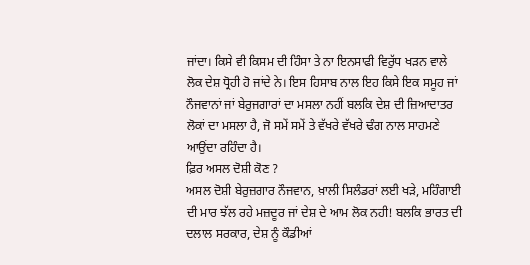ਜਾਂਦਾ। ਕਿਸੇ ਵੀ ਕਿਸਮ ਦੀ ਹਿੰਸਾ ਤੇ ਨਾ ਇਨਸਾਫੀ ਵਿਰੁੱਧ ਖੜਨ ਵਾਲੇ ਲੋਕ ਦੇਸ਼ ਧ੍ਰੋਹੀ ਹੋ ਜਾਂਦੇ ਨੇ। ਇਸ ਹਿਸਾਬ ਨਾਲ ਇਹ ਕਿਸੇ ਇਕ ਸਮੂਹ ਜਾਂ ਨੌਜਵਾਨਾਂ ਜਾਂ ਬੇਰੁਜਗਾਰਾਂ ਦਾ ਮਸਲਾ ਨਹੀਂ ਬਲਕਿ ਦੇਸ਼ ਦੀ ਜ਼ਿਆਦਾਤਰ ਲੋਕਾਂ ਦਾ ਮਸਲਾ ਹੈ, ਜੋ ਸਮੇਂ ਸਮੇਂ ਤੇ ਵੱਖਰੇ ਵੱਖਰੇ ਢੰਗ ਨਾਲ ਸਾਹਮਣੇ ਆਉਂਦਾ ਰਹਿੰਦਾ ਹੈ।
ਫ਼ਿਰ ਅਸਲ ਦੋਸ਼ੀ ਕੋਣ ?
ਅਸਲ ਦੋਸ਼ੀ ਬੇਰੁਜ਼ਗਾਰ ਨੌਜਵਾਨ, ਖ਼ਾਲੀ ਸਿਲੰਡਰਾਂ ਲਈ ਖੜੇ, ਮਹਿੰਗਾਈ ਦੀ ਮਾਰ ਝੱਲ ਰਹੇ ਮਜ਼ਦੂਰ ਜਾਂ ਦੇਸ਼ ਦੇ ਆਮ ਲੋਕ ਨਹੀ! ਬਲਕਿ ਭਾਰਤ ਦੀ ਦਲਾਲ ਸਰਕਾਰ, ਦੇਸ਼ ਨੂੰ ਕੌਡੀਆਂ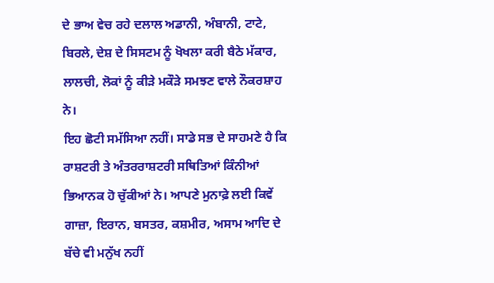ਦੇ ਭਾਅ ਵੇਚ ਰਹੇ ਦਲਾਲ ਅਡਾਨੀ, ਅੰਬਾਨੀ, ਟਾਟੇ, ਬਿਰਲੇ, ਦੇਸ਼ ਦੇ ਸਿਸਟਮ ਨੂੰ ਖੋਖਲਾ ਕਰੀ ਬੈਠੇ ਮੱਕਾਰ, ਲਾਲਚੀ, ਲੋਕਾਂ ਨੂੰ ਕੀੜੇ ਮਕੌੜੇ ਸਮਝਣ ਵਾਲੇ ਨੌਕਰਸ਼ਾਹ ਨੇ।
ਇਹ ਛੋਟੀ ਸਮੱਸਿਆ ਨਹੀਂ। ਸਾਡੇ ਸਭ ਦੇ ਸਾਹਮਣੇ ਹੈ ਕਿ ਰਾਸ਼ਟਰੀ ਤੇ ਅੰਤਰਰਾਸ਼ਟਰੀ ਸਥਿਤਿਆਂ ਕਿੰਨੀਆਂ ਭਿਆਨਕ ਹੋ ਚੁੱਕੀਆਂ ਨੇ। ਆਪਣੇ ਮੁਨਾਫ਼ੇ ਲਈ ਕਿਵੇਂ ਗਾਜ਼ਾ, ਇਰਾਨ, ਬਸਤਰ, ਕਸ਼ਮੀਰ, ਅਸਾਮ ਆਦਿ ਦੇ ਬੱਚੇ ਵੀ ਮਨੁੱਖ ਨਹੀਂ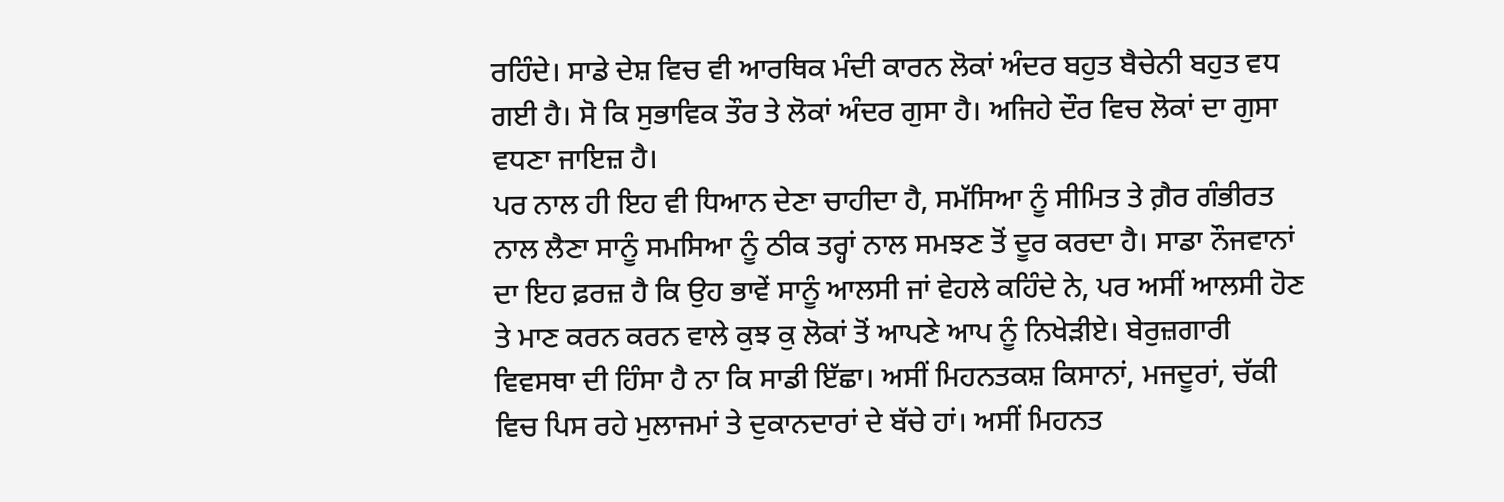ਰਹਿੰਦੇ। ਸਾਡੇ ਦੇਸ਼ ਵਿਚ ਵੀ ਆਰਥਿਕ ਮੰਦੀ ਕਾਰਨ ਲੋਕਾਂ ਅੰਦਰ ਬਹੁਤ ਬੈਚੇਨੀ ਬਹੁਤ ਵਧ ਗਈ ਹੈ। ਸੋ ਕਿ ਸੁਭਾਵਿਕ ਤੌਰ ਤੇ ਲੋਕਾਂ ਅੰਦਰ ਗੁਸਾ ਹੈ। ਅਜਿਹੇ ਦੌਰ ਵਿਚ ਲੋਕਾਂ ਦਾ ਗੁਸਾ ਵਧਣਾ ਜਾਇਜ਼ ਹੈ।
ਪਰ ਨਾਲ ਹੀ ਇਹ ਵੀ ਧਿਆਨ ਦੇਣਾ ਚਾਹੀਦਾ ਹੈ, ਸਮੱਸਿਆ ਨੂੰ ਸੀਮਿਤ ਤੇ ਗ਼ੈਰ ਗੰਭੀਰਤ ਨਾਲ ਲੈਣਾ ਸਾਨੂੰ ਸਮਸਿਆ ਨੂੰ ਠੀਕ ਤਰ੍ਹਾਂ ਨਾਲ ਸਮਝਣ ਤੋਂ ਦੂਰ ਕਰਦਾ ਹੈ। ਸਾਡਾ ਨੌਜਵਾਨਾਂ ਦਾ ਇਹ ਫ਼ਰਜ਼ ਹੈ ਕਿ ਉਹ ਭਾਵੇਂ ਸਾਨੂੰ ਆਲਸੀ ਜਾਂ ਵੇਹਲੇ ਕਹਿੰਦੇ ਨੇ, ਪਰ ਅਸੀਂ ਆਲਸੀ ਹੋਣ ਤੇ ਮਾਣ ਕਰਨ ਕਰਨ ਵਾਲੇ ਕੁਝ ਕੁ ਲੋਕਾਂ ਤੋਂ ਆਪਣੇ ਆਪ ਨੂੰ ਨਿਖੇੜੀਏ। ਬੇਰੁਜ਼ਗਾਰੀ ਵਿਵਸਥਾ ਦੀ ਹਿੰਸਾ ਹੈ ਨਾ ਕਿ ਸਾਡੀ ਇੱਛਾ। ਅਸੀਂ ਮਿਹਨਤਕਸ਼ ਕਿਸਾਨਾਂ, ਮਜਦੂਰਾਂ, ਚੱਕੀ ਵਿਚ ਪਿਸ ਰਹੇ ਮੁਲਾਜਮਾਂ ਤੇ ਦੁਕਾਨਦਾਰਾਂ ਦੇ ਬੱਚੇ ਹਾਂ। ਅਸੀਂ ਮਿਹਨਤ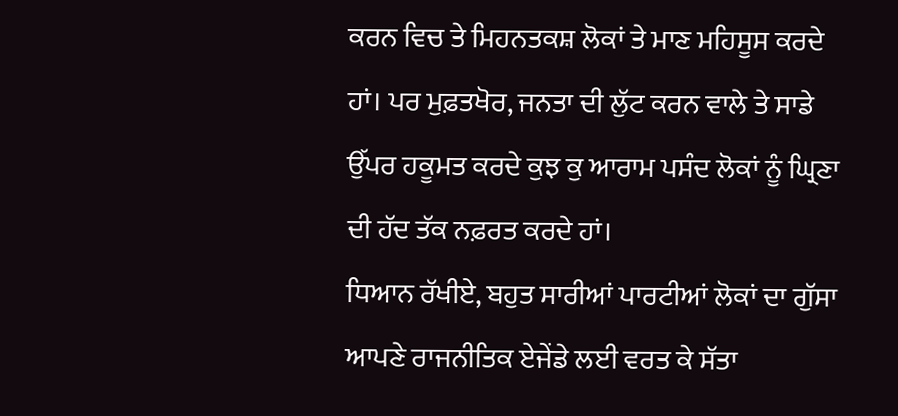ਕਰਨ ਵਿਚ ਤੇ ਮਿਹਨਤਕਸ਼ ਲੋਕਾਂ ਤੇ ਮਾਣ ਮਹਿਸੂਸ ਕਰਦੇ ਹਾਂ। ਪਰ ਮੁਫ਼ਤਖੋਰ, ਜਨਤਾ ਦੀ ਲੁੱਟ ਕਰਨ ਵਾਲੇ ਤੇ ਸਾਡੇ ਉੱਪਰ ਹਕੂਮਤ ਕਰਦੇ ਕੁਝ ਕੁ ਆਰਾਮ ਪਸੰਦ ਲੋਕਾਂ ਨੂੰ ਘ੍ਰਿਣਾ ਦੀ ਹੱਦ ਤੱਕ ਨਫ਼ਰਤ ਕਰਦੇ ਹਾਂ।
ਧਿਆਨ ਰੱਖੀਏ, ਬਹੁਤ ਸਾਰੀਆਂ ਪਾਰਟੀਆਂ ਲੋਕਾਂ ਦਾ ਗੁੱਸਾ ਆਪਣੇ ਰਾਜਨੀਤਿਕ ਏਜੇਂਡੇ ਲਈ ਵਰਤ ਕੇ ਸੱਤਾ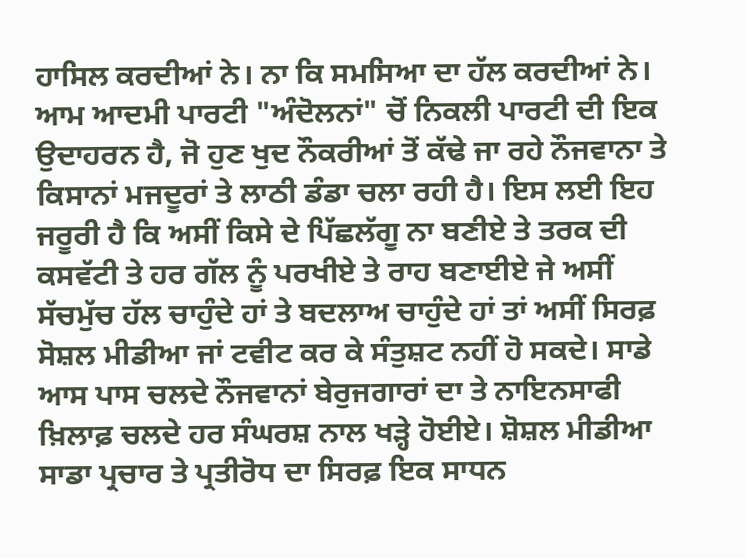ਹਾਸਿਲ ਕਰਦੀਆਂ ਨੇ। ਨਾ ਕਿ ਸਮਸਿਆ ਦਾ ਹੱਲ ਕਰਦੀਆਂ ਨੇ। ਆਮ ਆਦਮੀ ਪਾਰਟੀ "ਅੰਦੋਲਨਾਂ" ਚੋਂ ਨਿਕਲੀ ਪਾਰਟੀ ਦੀ ਇਕ ਉਦਾਹਰਨ ਹੈ, ਜੋ ਹੁਣ ਖੁਦ ਨੌਕਰੀਆਂ ਤੋਂ ਕੱਢੇ ਜਾ ਰਹੇ ਨੌਜਵਾਨਾ ਤੇ ਕਿਸਾਨਾਂ ਮਜਦੂਰਾਂ ਤੇ ਲਾਠੀ ਡੰਡਾ ਚਲਾ ਰਹੀ ਹੈ। ਇਸ ਲਈ ਇਹ ਜਰੂਰੀ ਹੈ ਕਿ ਅਸੀਂ ਕਿਸੇ ਦੇ ਪਿੱਛਲੱਗੂ ਨਾ ਬਣੀਏ ਤੇ ਤਰਕ ਦੀ ਕਸਵੱਟੀ ਤੇ ਹਰ ਗੱਲ ਨੂੰ ਪਰਖੀਏ ਤੇ ਰਾਹ ਬਣਾਈਏ ਜੇ ਅਸੀਂ ਸੱਚਮੁੱਚ ਹੱਲ ਚਾਹੁੰਦੇ ਹਾਂ ਤੇ ਬਦਲਾਅ ਚਾਹੁੰਦੇ ਹਾਂ ਤਾਂ ਅਸੀਂ ਸਿਰਫ਼ ਸੋਸ਼ਲ ਮੀਡੀਆ ਜਾਂ ਟਵੀਟ ਕਰ ਕੇ ਸੰਤੁਸ਼ਟ ਨਹੀਂ ਹੋ ਸਕਦੇ। ਸਾਡੇ ਆਸ ਪਾਸ ਚਲਦੇ ਨੌਜਵਾਨਾਂ ਬੇਰੁਜਗਾਰਾਂ ਦਾ ਤੇ ਨਾਇਨਸਾਫੀ ਖ਼ਿਲਾਫ਼ ਚਲਦੇ ਹਰ ਸੰਘਰਸ਼ ਨਾਲ ਖੜ੍ਹੇ ਹੋਈਏ। ਸ਼ੋਸ਼ਲ ਮੀਡੀਆ ਸਾਡਾ ਪ੍ਰਚਾਰ ਤੇ ਪ੍ਰਤੀਰੋਧ ਦਾ ਸਿਰਫ਼ ਇਕ ਸਾਧਨ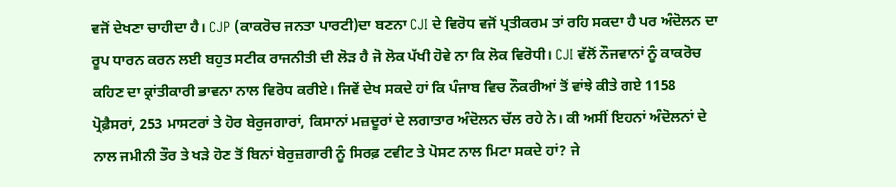ਵਜੋਂ ਦੇਖਣਾ ਚਾਹੀਦਾ ਹੈ। CJP (ਕਾਕਰੋਚ ਜਨਤਾ ਪਾਰਟੀ)ਦਾ ਬਣਨਾ CJI ਦੇ ਵਿਰੋਧ ਵਜੋਂ ਪ੍ਰਤੀਕਰਮ ਤਾਂ ਰਹਿ ਸਕਦਾ ਹੈ ਪਰ ਅੰਦੋਲਨ ਦਾ ਰੂਪ ਧਾਰਨ ਕਰਨ ਲਈ ਬਹੁਤ ਸਟੀਕ ਰਾਜਨੀਤੀ ਦੀ ਲੋੜ ਹੈ ਜੋ ਲੋਕ ਪੱਖੀ ਹੋਵੇ ਨਾ ਕਿ ਲੋਕ ਵਿਰੋਧੀ। CJI ਵੱਲੋਂ ਨੌਜਵਾਨਾਂ ਨੂੰ ਕਾਕਰੋਚ ਕਹਿਣ ਦਾ ਕ੍ਰਾਂਤੀਕਾਰੀ ਭਾਵਨਾ ਨਾਲ ਵਿਰੋਧ ਕਰੀਏ। ਜਿਵੇਂ ਦੇਖ ਸਕਦੇ ਹਾਂ ਕਿ ਪੰਜਾਬ ਵਿਚ ਨੌਕਰੀਆਂ ਤੋਂ ਵਾਂਝੇ ਕੀਤੇ ਗਏ 1158 ਪ੍ਰੋਫ਼ੈਸਰਾਂ, 253 ਮਾਸਟਰਾਂ ਤੇ ਹੋਰ ਬੇਰੁਜਗਾਰਾਂ, ਕਿਸਾਨਾਂ ਮਜ਼ਦੂਰਾਂ ਦੇ ਲਗਾਤਾਰ ਅੰਦੋਲਨ ਚੱਲ ਰਹੇ ਨੇ। ਕੀ ਅਸੀਂ ਇਹਨਾਂ ਅੰਦੋਲਨਾਂ ਦੇ ਨਾਲ ਜਮੀਨੀ ਤੌਰ ਤੇ ਖੜੇ ਹੋਣ ਤੋਂ ਬਿਨਾਂ ਬੇਰੁਜ਼ਗਾਰੀ ਨੂੰ ਸਿਰਫ਼ ਟਵੀਟ ਤੇ ਪੋਸਟ ਨਾਲ ਮਿਟਾ ਸਕਦੇ ਹਾਂ? ਜੇ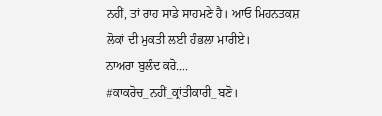ਨਹੀਂ, ਤਾਂ ਰਾਹ ਸਾਡੇ ਸਾਹਮਣੇ ਹੈ। ਆਓ ਮਿਹਨਤਕਸ਼ ਲੋਕਾਂ ਦੀ ਮੁਕਤੀ ਲਈ ਹੰਭਲਾ ਮਾਰੀਏ।
ਨਾਅਰਾ ਬੁਲੰਦ ਕਰੋ....
#ਕਾਕਰੋਚ_ਨਹੀਂ_ਕ੍ਰਾਂਤੀਕਾਰੀ_ਬਣੋ।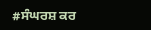#ਸੰਘਰਸ਼ ਕਰ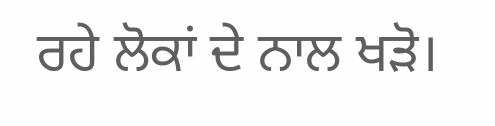ਰਹੇ ਲੋਕਾਂ ਦੇ ਨਾਲ ਖੜੋ।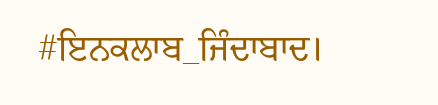#ਇਨਕਲਾਬ_ਜਿੰਦਾਬਾਦ।